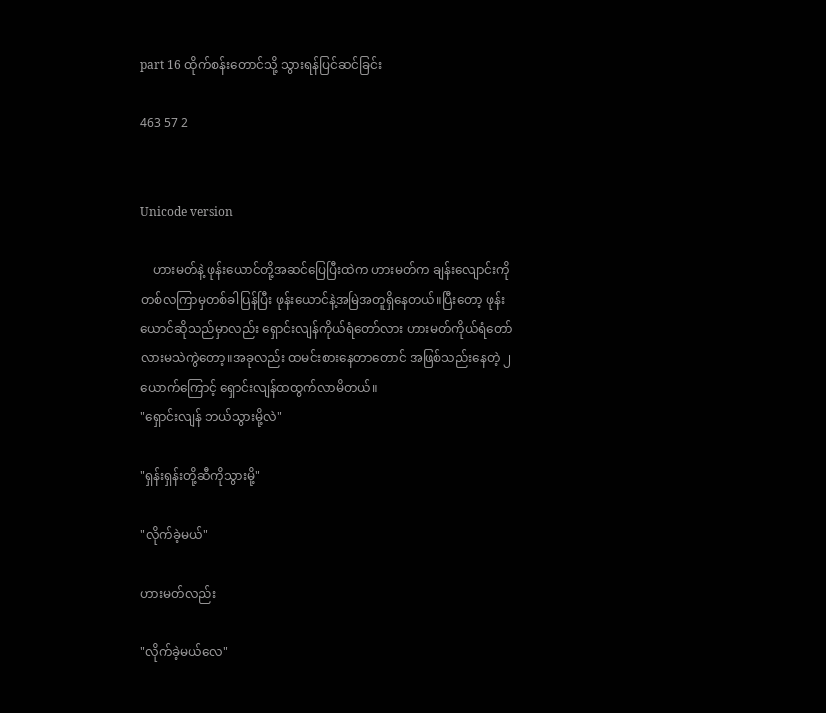part 16 ထိုက်စန်းတောင်သို့ သွားရန်ပြင်ဆင်ခြင်း

463 57 2


Unicode version

    ဟားမတ်နဲ့ ဖုန်းယောင်တို့အဆင်ပြေပြီးထဲက ဟားမတ်က ချန်းလျောင်းကို တစ်လကြာမှတစ်ခါပြန်ပြီး ဖုန်းယောင်နဲ့အမြဲအတူရှိနေတယ်။ပြီးတော့ ဖုန်းယောင်ဆိုသည်မှာလည်း ရှောင်းလျန်ကိုယ်ရံတော်လား ဟားမတ်ကိုယ်ရံတော်လားမသဲကွဲတော့။အခုလည်း ထမင်းစားနေတာတောင် အဖြစ်သည်းနေတဲ့ ၂ယောက်ကြောင့် ရှောင်းလျန်ထထွက်လာမိတယ်။
"ရှောင်းလျန် ဘယ်သွားမို့လဲ"

"ရှန်းရှန်းတို့ဆီကိုသွားမို့"

"လိုက်ခဲ့မယ်"

ဟားမတ်လည်း

"လိုက်ခဲ့မယ်လေ"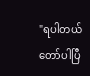"ရပါတယ် တော်ပါပြီ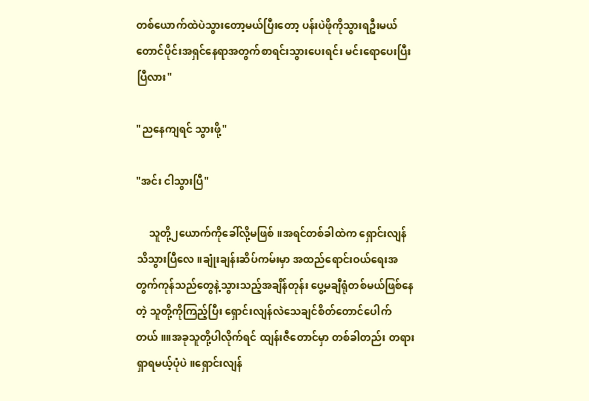တစ်ယောက်ထဲပဲသွားတော့မယ်ပြီးတော့ ပန်းပဲဖိုကိုသွားရဦးမယ် တောင်ပိုင်းအရှင်နေရာအတွက်စာရင်းသွားပေးရင်း မင်းရောပေးပြီးပြီလား"

"ညနေကျရင် သွားဖို့"

"အင်း ငါသွားပြီ"

     သူတို့၂ယောက်ကိုခေါ်လို့မဖြစ်။အရင်တစ်ခါထဲက ရှောင်းလျန် သိသွားပြီလေ။ချုံးချန်းဆိပ်ကမ်းမှာ အထည်ရောင်းဝယ်ရေးအတွက်ကုန်သည်တွေနဲ့သွားသည့်အချိန်တုန်း ပွေ့မချီရုံတစ်မယ်ဖြစ်နေတဲ့ သူတို့ကိုကြည့်ပြီး ရှောင်းလျန်လဲသေချင်စိတ်တောင်ပေါက်တယ်။။အခုသူတို့ပါလိုက်ရင် ထျန်းဇီတောင်မှာ တစ်ခါတည်း တရားရှာရမယ့်ပုံပဲ။ရှောင်းလျန်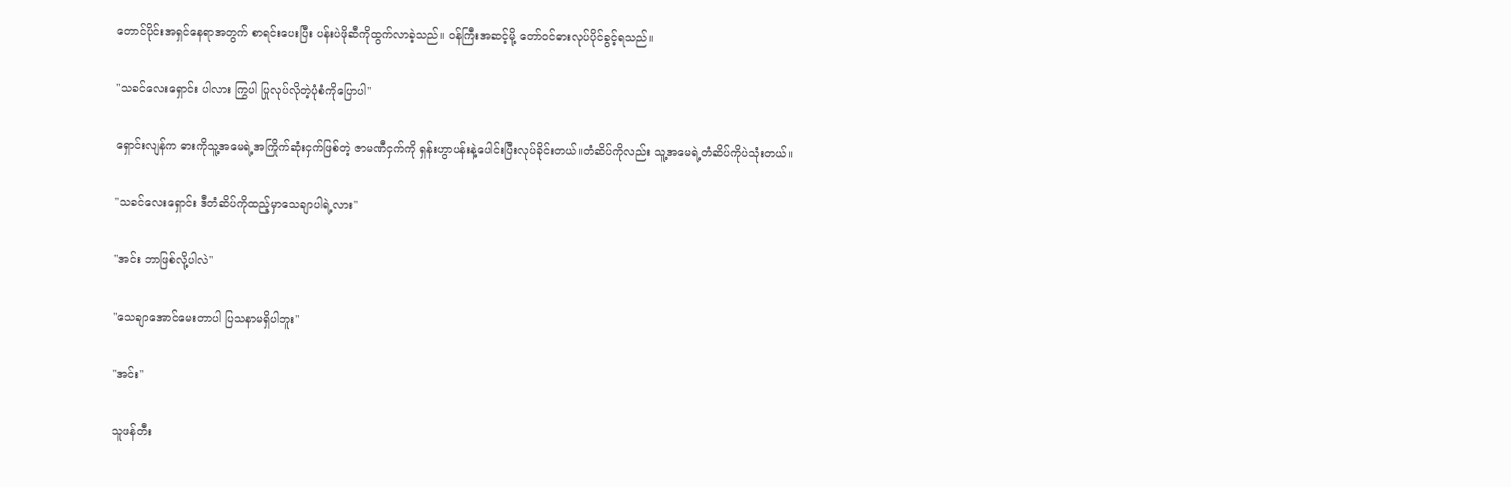တောင်ပိုင်းအရှင်နေရာအတွက် စာရင်းပေးပြီး ပန်းပဲဖိုဆီကိုထွက်လာခဲ့သည်။ ဝန်ကြီးအဆင့်မို့ တော်ဝင်ဓားလုပ်ပိုင်ခွင့်ရသည်။

"သခင်လေးရှောင်း ပါလား ကြွပါ ပြုလုပ်လိုတဲ့ပုံစံကိုပြောပါ"

ရှောင်းလျန်က ဓားကိုသူ့အမေရဲ့အကြိုက်ဆုံးငှက်ဖြစ်တဲ့ ဇာမဏီငှက်ကို ရှန်းဟွာပန်းနဲ့ပေါင်းပြီးလုပ်ခိုင်းတယ်။တံဆိပ်ကိုလည်း သူ့အမေရဲ့တံဆိပ်ကိုပဲသုံးတယ်။

"သခင်လေးရှောင်း ဒီတံဆိပ်ကိုထည့်မှာသေချာပါရဲ့လား"

"အင်း ဘာဖြစ်လို့ပါလဲ"

"သေချာအောင်မေးတာပါ ပြသနာမရှိပါဘူး"

"အင်း"

သူဖန်တီး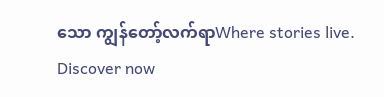သော ကျွန်တော့်လက်ရာWhere stories live. Discover now